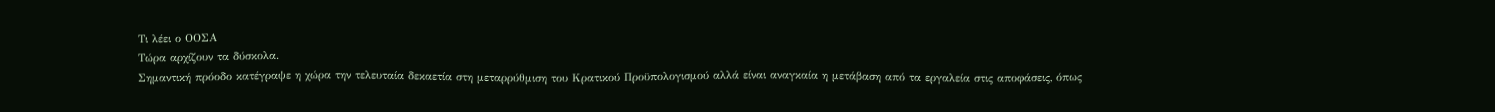Τι λέει ο ΟΟΣΑ
Τώρα αρχίζουν τα δύσκολα.
Σημαντική πρόοδο κατέγραψε η χώρα την τελευταία δεκαετία στη μεταρρύθμιση του Κρατικού Προϋπολογισμού αλλά είναι αναγκαία η μετάβαση από τα εργαλεία στις αποφάσεις, όπως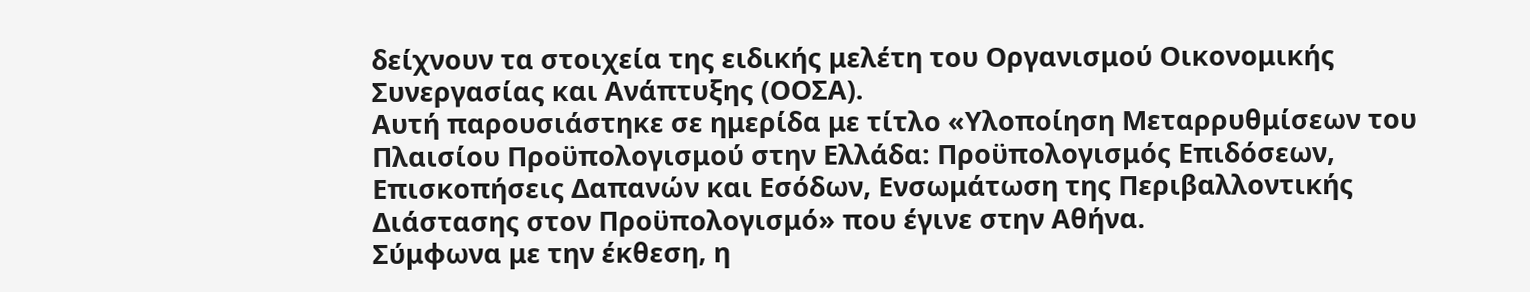δείχνουν τα στοιχεία της ειδικής μελέτη του Οργανισμού Οικονομικής Συνεργασίας και Ανάπτυξης (ΟΟΣΑ).
Αυτή παρουσιάστηκε σε ημερίδα με τίτλο «Υλοποίηση Μεταρρυθμίσεων του Πλαισίου Προϋπολογισμού στην Ελλάδα: Προϋπολογισμός Επιδόσεων, Επισκοπήσεις Δαπανών και Εσόδων, Ενσωμάτωση της Περιβαλλοντικής Διάστασης στον Προϋπολογισμό» που έγινε στην Αθήνα.
Σύμφωνα με την έκθεση, η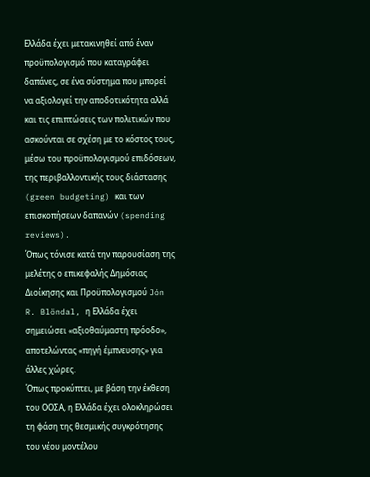Ελλάδα έχει μετακινηθεί από έναν προϋπολογισμό που καταγράφει δαπάνες, σε ένα σύστημα που μπορεί να αξιολογεί την αποδοτικότητα αλλά και τις επιπτώσεις των πολιτικών που ασκούνται σε σχέση με το κόστος τους, μέσω του προϋπολογισμού επιδόσεων, της περιβαλλοντικής τους διάστασης (green budgeting) και των επισκοπήσεων δαπανών (spending reviews).
Όπως τόνισε κατά την παρουσίαση της μελέτης ο επικεφαλής Δημόσιας Διοίκησης και Προϋπολογισμού Jón R. Blöndal, η Ελλάδα έχει σημειώσει «αξιοθαύμαστη πρόοδο», αποτελώντας «πηγή έμπνευσης» για άλλες χώρες.
Όπως προκύπτει, με βάση την έκθεση του ΟΟΣΑ, η Ελλάδα έχει ολοκληρώσει τη φάση της θεσμικής συγκρότησης του νέου μοντέλου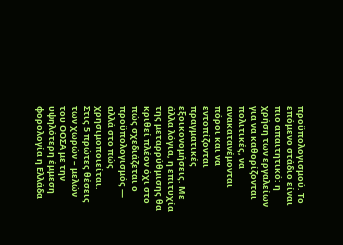προϋπολογισμού. Το επόμενο στάδιο είναι πιο απαιτητικό: η χρήση των εργαλείων για να καθορίζονται πολιτικές, να ανακατανέμονται πόροι και να εντοπίζονται πραγματικές εξοικονομήσεις. Με άλλα λόγια, η επιτυχία της μεταρρύθμισης θα κριθεί πλέον όχι στο πώς σχεδιάζεται ο προϋπολογισμός — αλλά στο πώς χρησιμοποιείται.
Στις 5 πρώτες θέσεις των χωρών – μελών του ΟΟΣΑ με την υψηλότερη έμμεση φορολογία η Ελλάδα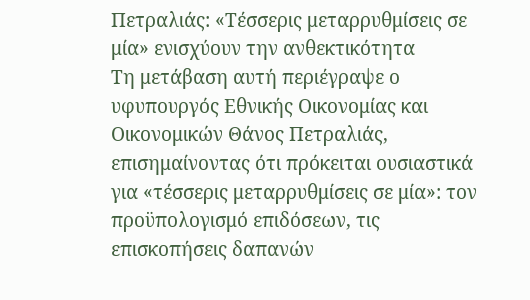Πετραλιάς: «Τέσσερις μεταρρυθμίσεις σε μία» ενισχύουν την ανθεκτικότητα
Τη μετάβαση αυτή περιέγραψε ο υφυπουργός Εθνικής Οικονομίας και Οικονομικών Θάνος Πετραλιάς, επισημαίνοντας ότι πρόκειται ουσιαστικά για «τέσσερις μεταρρυθμίσεις σε μία»: τον προϋπολογισμό επιδόσεων, τις επισκοπήσεις δαπανών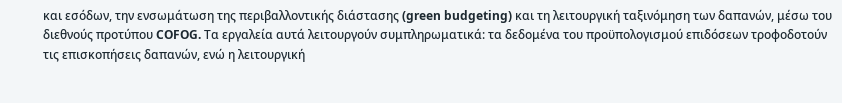και εσόδων, την ενσωμάτωση της περιβαλλοντικής διάστασης (green budgeting) και τη λειτουργική ταξινόμηση των δαπανών, μέσω του διεθνούς προτύπου COFOG. Τα εργαλεία αυτά λειτουργούν συμπληρωματικά: τα δεδομένα του προϋπολογισμού επιδόσεων τροφοδοτούν τις επισκοπήσεις δαπανών, ενώ η λειτουργική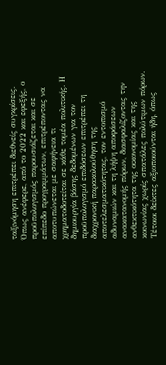ταξινόμηση επιτρέπει διεθνείς συγκρίσεις.
Όπως ανέφερε, από το 2022 και εφεξής, ο προϋπολογισμός παρουσιάζεται και σε επίπεδο προγραμμάτων, επιτρέποντας να αποτυπώνεται με σαφήνεια τι χρηματοδοτείται σε κάθε τομέα πολιτικής. Η δημιουργία βάσης δεδομένων για τον προϋπολογισμό επιδόσεων επιτρέπει τη διαχρονική παρακολούθηση της αποτελεσματικότητας, τον εντοπισμό αδυναμιών και τη λήψη αποφάσεων ανακατανομής πόρων, διασφαλίζοντας την ανθεκτικότητα της οικονομίας και της κοινωνίας χωρίς σπατάλες πολύτιμων πόρων.
Τέτοιοι δείκτες αξιοποιούνται ήδη, όπως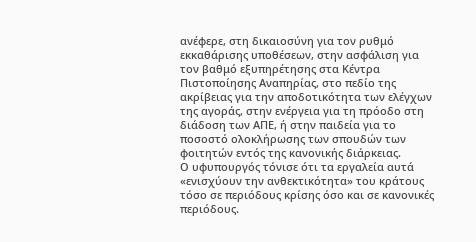ανέφερε, στη δικαιοσύνη για τον ρυθμό εκκαθάρισης υποθέσεων, στην ασφάλιση για τον βαθμό εξυπηρέτησης στα Κέντρα Πιστοποίησης Αναπηρίας, στο πεδίο της ακρίβειας για την αποδοτικότητα των ελέγχων της αγοράς, στην ενέργεια για τη πρόοδο στη διάδοση των ΑΠΕ, ή στην παιδεία για το ποσοστό ολοκλήρωσης των σπουδών των φοιτητών εντός της κανονικής διάρκειας.
Ο υφυπουργός τόνισε ότι τα εργαλεία αυτά «ενισχύουν την ανθεκτικότητα» του κράτους τόσο σε περιόδους κρίσης όσο και σε κανονικές περιόδους.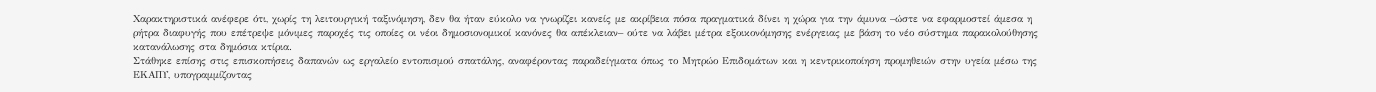Χαρακτηριστικά ανέφερε ότι, χωρίς τη λειτουργική ταξινόμηση, δεν θα ήταν εύκολο να γνωρίζει κανείς με ακρίβεια πόσα πραγματικά δίνει η χώρα για την άμυνα –ώστε να εφαρμοστεί άμεσα η ρήτρα διαφυγής που επέτρεψε μόνιμες παροχές τις οποίες οι νέοι δημοσιονομικοί κανόνες θα απέκλειαν– ούτε να λάβει μέτρα εξοικονόμησης ενέργειας με βάση το νέο σύστημα παρακολούθησης κατανάλωσης στα δημόσια κτίρια.
Στάθηκε επίσης στις επισκοπήσεις δαπανών ως εργαλείο εντοπισμού σπατάλης, αναφέροντας παραδείγματα όπως το Μητρώο Επιδομάτων και η κεντρικοποίηση προμηθειών στην υγεία μέσω της ΕΚΑΠΥ, υπογραμμίζοντας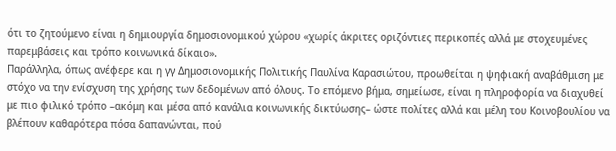ότι το ζητούμενο είναι η δημιουργία δημοσιονομικού χώρου «χωρίς άκριτες οριζόντιες περικοπές αλλά με στοχευμένες παρεμβάσεις και τρόπο κοινωνικά δίκαιο».
Παράλληλα, όπως ανέφερε και η γγ Δημοσιονομικής Πολιτικής Παυλίνα Καρασιώτου, προωθείται η ψηφιακή αναβάθμιση με στόχο να την ενίσχυση της χρήσης των δεδομένων από όλους. Το επόμενο βήμα, σημείωσε, είναι η πληροφορία να διαχυθεί με πιο φιλικό τρόπο –ακόμη και μέσα από κανάλια κοινωνικής δικτύωσης– ώστε πολίτες αλλά και μέλη του Κοινοβουλίου να βλέπουν καθαρότερα πόσα δαπανώνται, πού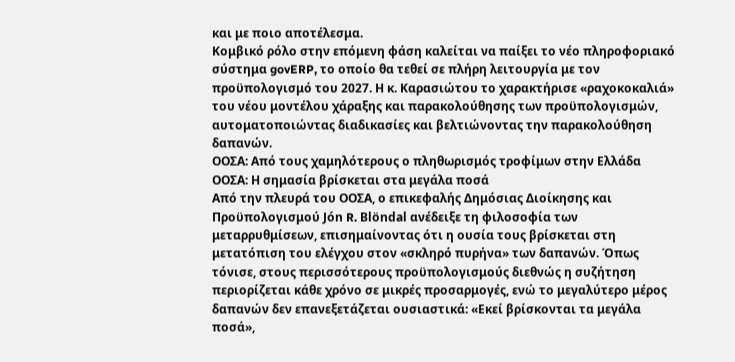και με ποιο αποτέλεσμα.
Κομβικό ρόλο στην επόμενη φάση καλείται να παίξει το νέο πληροφοριακό σύστημα govERP, το οποίο θα τεθεί σε πλήρη λειτουργία με τον προϋπολογισμό του 2027. Η κ. Καρασιώτου το χαρακτήρισε «ραχοκοκαλιά» του νέου μοντέλου χάραξης και παρακολούθησης των προϋπολογισμών, αυτοματοποιώντας διαδικασίες και βελτιώνοντας την παρακολούθηση δαπανών.
ΟΟΣΑ: Από τους χαμηλότερους ο πληθωρισμός τροφίμων στην Ελλάδα
ΟΟΣΑ: Η σημασία βρίσκεται στα μεγάλα ποσά
Από την πλευρά του ΟΟΣΑ, ο επικεφαλής Δημόσιας Διοίκησης και Προϋπολογισμού Jón R. Blöndal ανέδειξε τη φιλοσοφία των μεταρρυθμίσεων, επισημαίνοντας ότι η ουσία τους βρίσκεται στη μετατόπιση του ελέγχου στον «σκληρό πυρήνα» των δαπανών. Όπως τόνισε, στους περισσότερους προϋπολογισμούς διεθνώς η συζήτηση περιορίζεται κάθε χρόνο σε μικρές προσαρμογές, ενώ το μεγαλύτερο μέρος δαπανών δεν επανεξετάζεται ουσιαστικά: «Εκεί βρίσκονται τα μεγάλα ποσά»,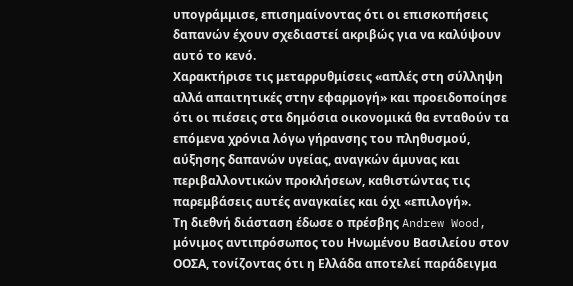υπογράμμισε, επισημαίνοντας ότι οι επισκοπήσεις δαπανών έχουν σχεδιαστεί ακριβώς για να καλύψουν αυτό το κενό.
Χαρακτήρισε τις μεταρρυθμίσεις «απλές στη σύλληψη αλλά απαιτητικές στην εφαρμογή» και προειδοποίησε ότι οι πιέσεις στα δημόσια οικονομικά θα ενταθούν τα επόμενα χρόνια λόγω γήρανσης του πληθυσμού, αύξησης δαπανών υγείας, αναγκών άμυνας και περιβαλλοντικών προκλήσεων, καθιστώντας τις παρεμβάσεις αυτές αναγκαίες και όχι «επιλογή».
Τη διεθνή διάσταση έδωσε ο πρέσβης Andrew Wood, μόνιμος αντιπρόσωπος του Ηνωμένου Βασιλείου στον ΟΟΣΑ, τονίζοντας ότι η Ελλάδα αποτελεί παράδειγμα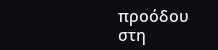προόδου στη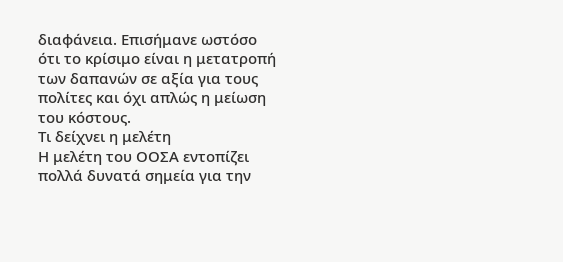διαφάνεια. Επισήμανε ωστόσο ότι το κρίσιμο είναι η μετατροπή των δαπανών σε αξία για τους πολίτες και όχι απλώς η μείωση του κόστους.
Τι δείχνει η μελέτη
Η μελέτη του ΟΟΣΑ εντοπίζει πολλά δυνατά σημεία για την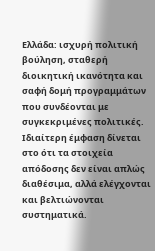Ελλάδα: ισχυρή πολιτική βούληση, σταθερή διοικητική ικανότητα και σαφή δομή προγραμμάτων που συνδέονται με συγκεκριμένες πολιτικές. Ιδιαίτερη έμφαση δίνεται στο ότι τα στοιχεία απόδοσης δεν είναι απλώς διαθέσιμα, αλλά ελέγχονται και βελτιώνονται συστηματικά.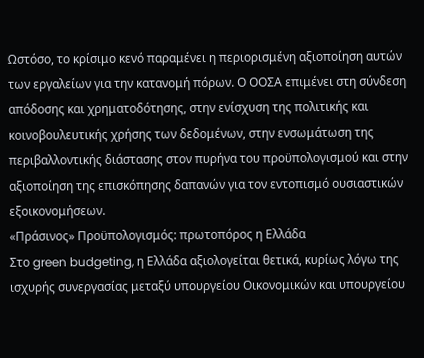Ωστόσο, το κρίσιμο κενό παραμένει η περιορισμένη αξιοποίηση αυτών των εργαλείων για την κατανομή πόρων. Ο ΟΟΣΑ επιμένει στη σύνδεση απόδοσης και χρηματοδότησης, στην ενίσχυση της πολιτικής και κοινοβουλευτικής χρήσης των δεδομένων, στην ενσωμάτωση της περιβαλλοντικής διάστασης στον πυρήνα του προϋπολογισμού και στην αξιοποίηση της επισκόπησης δαπανών για τον εντοπισμό ουσιαστικών εξοικονομήσεων.
«Πράσινος» Προϋπολογισμός: πρωτοπόρος η Ελλάδα
Στο green budgeting, η Ελλάδα αξιολογείται θετικά, κυρίως λόγω της ισχυρής συνεργασίας μεταξύ υπουργείου Οικονομικών και υπουργείου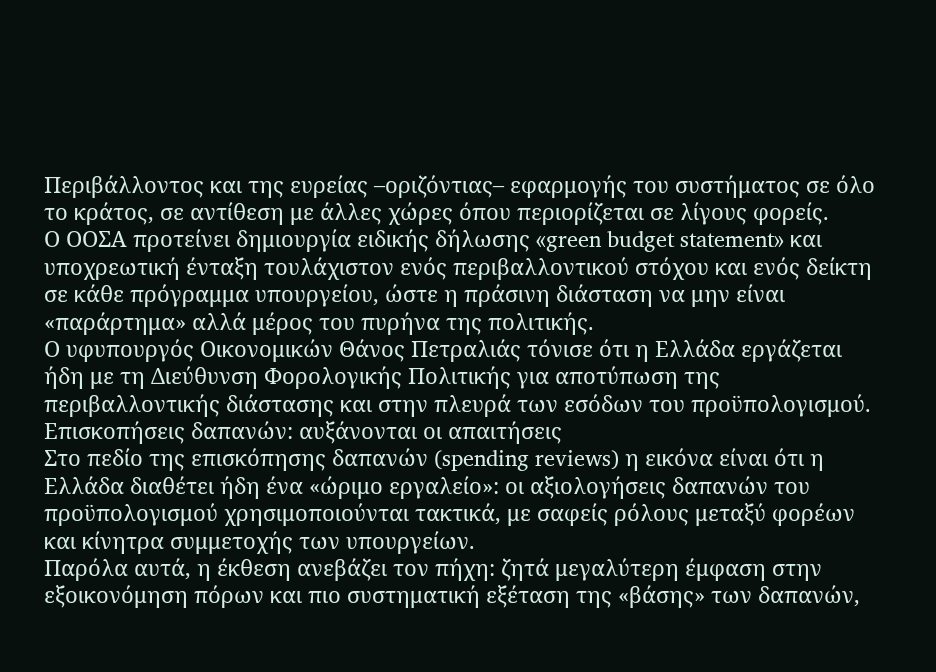Περιβάλλοντος και της ευρείας –οριζόντιας– εφαρμογής του συστήματος σε όλο το κράτος, σε αντίθεση με άλλες χώρες όπου περιορίζεται σε λίγους φορείς.
Ο ΟΟΣΑ προτείνει δημιουργία ειδικής δήλωσης «green budget statement» και υποχρεωτική ένταξη τουλάχιστον ενός περιβαλλοντικού στόχου και ενός δείκτη σε κάθε πρόγραμμα υπουργείου, ώστε η πράσινη διάσταση να μην είναι «παράρτημα» αλλά μέρος του πυρήνα της πολιτικής.
Ο υφυπουργός Οικονομικών Θάνος Πετραλιάς τόνισε ότι η Ελλάδα εργάζεται ήδη με τη Διεύθυνση Φορολογικής Πολιτικής για αποτύπωση της περιβαλλοντικής διάστασης και στην πλευρά των εσόδων του προϋπολογισμού.
Επισκοπήσεις δαπανών: αυξάνονται οι απαιτήσεις
Στο πεδίο της επισκόπησης δαπανών (spending reviews) η εικόνα είναι ότι η Ελλάδα διαθέτει ήδη ένα «ώριμο εργαλείο»: οι αξιολογήσεις δαπανών του προϋπολογισμού χρησιμοποιούνται τακτικά, με σαφείς ρόλους μεταξύ φορέων και κίνητρα συμμετοχής των υπουργείων.
Παρόλα αυτά, η έκθεση ανεβάζει τον πήχη: ζητά μεγαλύτερη έμφαση στην εξοικονόμηση πόρων και πιο συστηματική εξέταση της «βάσης» των δαπανών,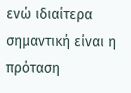ενώ ιδιαίτερα σημαντική είναι η πρόταση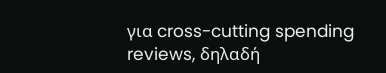για cross-cutting spending reviews, δηλαδή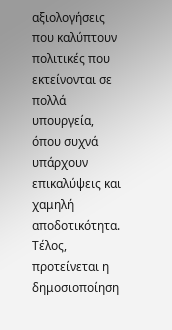αξιολογήσεις που καλύπτουν πολιτικές που εκτείνονται σε πολλά υπουργεία, όπου συχνά υπάρχουν επικαλύψεις και χαμηλή αποδοτικότητα. Τέλος, προτείνεται η δημοσιοποίηση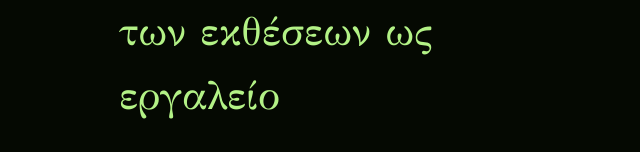των εκθέσεων ως εργαλείο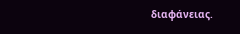διαφάνειας.